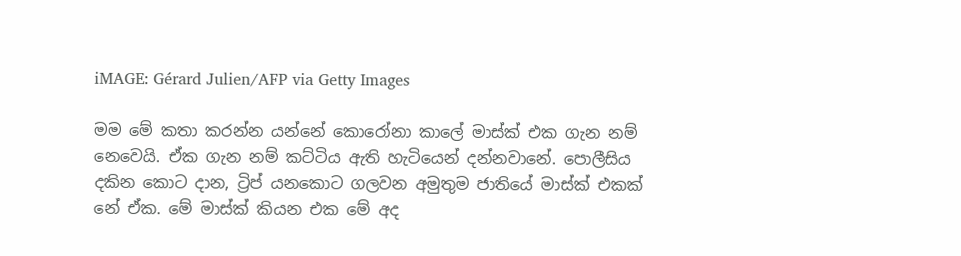iMAGE: Gérard Julien/AFP via Getty Images

මම මේ කතා කරන්න යන්නේ කොරෝනා කාලේ මාස්ක් එක ගැන නම් නෙවෙයි. ඒක ගැන නම් කට්ටිය ඇති හැටියෙන් දන්නවානේ. පොලීසිය දකින කොට දාන, ට්‍රිප් යනකොට ගලවන අමුතුම ජාතියේ මාස්ක් එකක් නේ ඒක. මේ මාස්ක් කියන එක මේ අද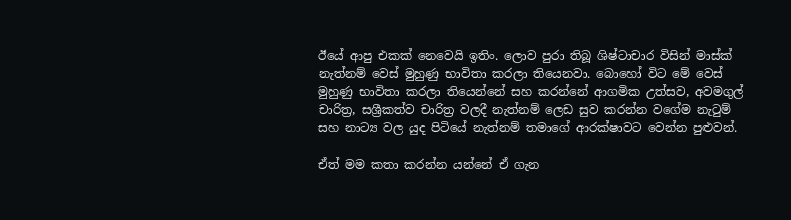ඊයේ ආපු එකක් නෙවෙයි ඉතිං. ලොව පුරා තිබූ ශිෂ්ටාචාර විසින් මාස්ක් නැත්නම් වෙස් මුහුණු භාවිතා කරලා තියෙනවා. බොහෝ විට මේ වෙස් මුහුණු භාවිතා කරලා තියෙන්නේ සහ කරන්නේ ආගමික උත්සව, අවමගුල් චාරිත්‍ර, සශ්‍රීකත්ව චාරිත්‍ර වලදී නැත්නම් ලෙඩ සුව කරන්න වගේම නැටුම් සහ නාට්‍ය වල යුද පිටියේ නැත්නම් තමාගේ ආරක්ෂාවට වෙන්න පුළුවන්.

ඒත් මම කතා කරන්න යන්නේ ඒ ගැන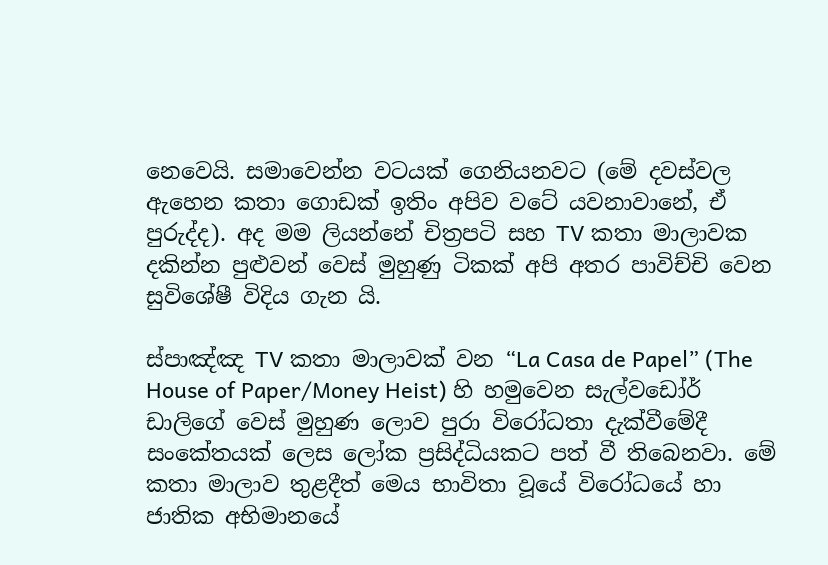නෙවෙයි. සමාවෙන්න වටයක් ගෙනියනවට (මේ දවස්වල ඇහෙන කතා ගොඩක් ඉතිං අපිව වටේ යවනාවානේ, ඒ පුරුද්ද). අද මම ලියන්නේ චිත්‍රපටි සහ TV කතා මාලාවක දකින්න පුළුවන් වෙස් මුහුණු ටිකක් අපි අතර පාවිච්චි වෙන සුවිශේෂී විදිය ගැන යි.

ස්පාඤ්ඤ TV කතා මාලාවක් වන “La Casa de Papel” (The House of Paper/Money Heist) හි හමුවෙන සැල්වඩෝර් ඩාලිගේ වෙස් මුහුණ ලොව පුරා විරෝධතා දැක්වීමේදී සංකේතයක් ලෙස ලෝක ප්‍රසිද්ධියකට පත් වී තිබෙනවා. මේ කතා මාලාව තුළදීත් මෙය භාවිතා වූයේ විරෝධයේ හා ජාතික අභිමානයේ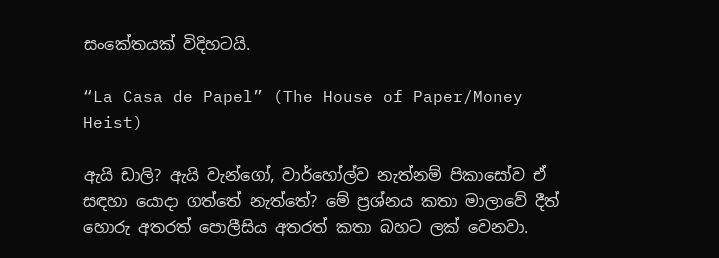සංකේතයක් විදිහටයි.

“La Casa de Papel” (The House of Paper/Money Heist)

ඇයි ඩාලි? ඇයි වැන්ගෝ, වාර්හෝල්ව නැත්නම් පිකාසෝව ඒ සඳහා යොදා ගත්තේ නැත්තේ? මේ ප්‍රශ්නය කතා මාලාවේ දීත් හොරු අතරත් පොලීසිය අතරත් කතා බහට ලක් වෙනවා.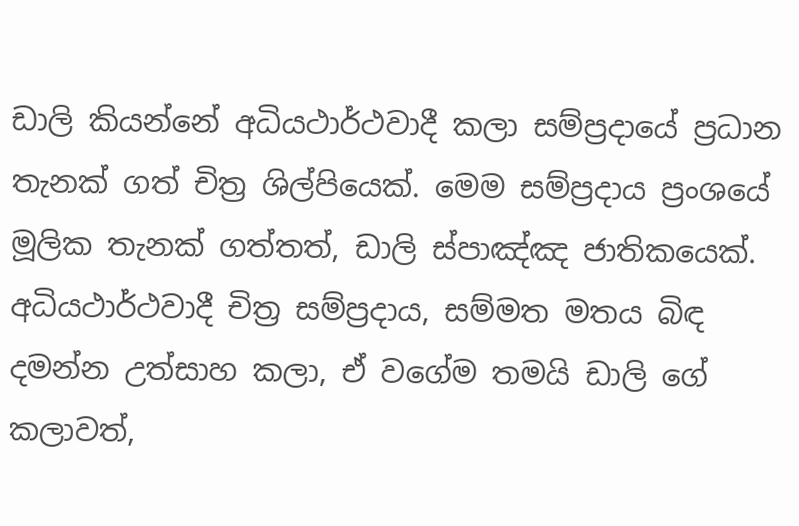ඩාලි කියන්නේ අධියථාර්ථවාදී කලා සම්ප්‍රදායේ ප්‍රධාන තැනක් ගත් චිත්‍ර ශිල්පියෙක්. මෙම සම්ප්‍රදාය ප්‍රංශයේ මූලික තැනක් ගත්තත්, ඩාලි ස්පාඤ්ඤ ජාතිකයෙක්. අධියථාර්ථවාදී චිත්‍ර සම්ප්‍රදාය, සම්මත මතය බිඳ දමන්න උත්සාහ කලා, ඒ වගේම තමයි ඩාලි ගේ කලාවත්,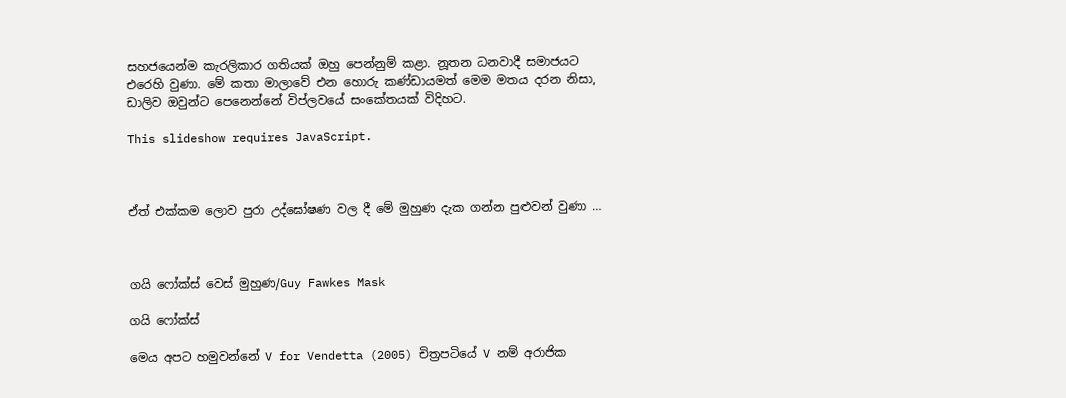සහජයෙන්ම කැරලිකාර ගතියක් ඔහු පෙන්නුම් කළා. නූතන ධනවාදී සමාජයට එරෙහි වුණා. මේ කතා මාලාවේ එන හොරු කණ්ඩායමත් මෙම මතය දරන නිසා, ඩාලිව ඔවුන්ට පෙනෙන්නේ විප්ලවයේ සංකේතයක් විදිහට.

This slideshow requires JavaScript.



ඒත් එක්කම ලොව පුරා උද්ඝෝෂණ වල දී මේ මුහුණ දැක ගන්න පුළුවන් වුණා …



ගයි ෆෝක්ස් වෙස් මුහුණ/Guy Fawkes Mask

ගයි ෆෝක්ස්

මෙය අපට හමුවන්නේ V for Vendetta (2005) චිත්‍රපටියේ V නම් අරාජික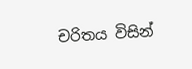චරිතය විසින්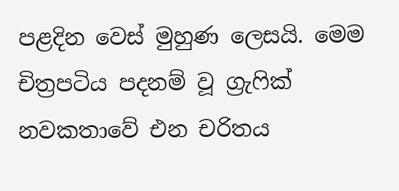පළදින වෙස් මුහුණ ලෙසයි. මෙම චිත්‍රපටිය පදනම් වූ ග්‍රැෆික් නවකතාවේ එන චරිතය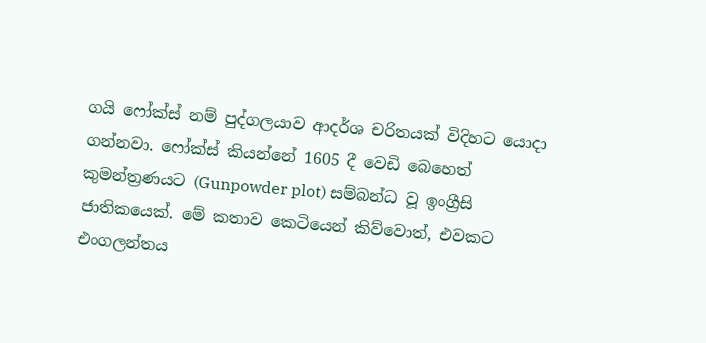ගයි ෆෝක්ස් නම් පුද්ගලයාව ආදර්ශ චරිතයක් විදිහට යොදා ගන්නවා. ෆෝක්ස් කියන්නේ 1605 දී වෙඩි බෙහෙත් කුමන්ත්‍රණයට (Gunpowder plot) සම්බන්ධ වූ ඉංග්‍රීසි ජාතිකයෙක්. මේ කතාව කෙටියෙන් කිව්වොත්, එවකට එංගලන්තය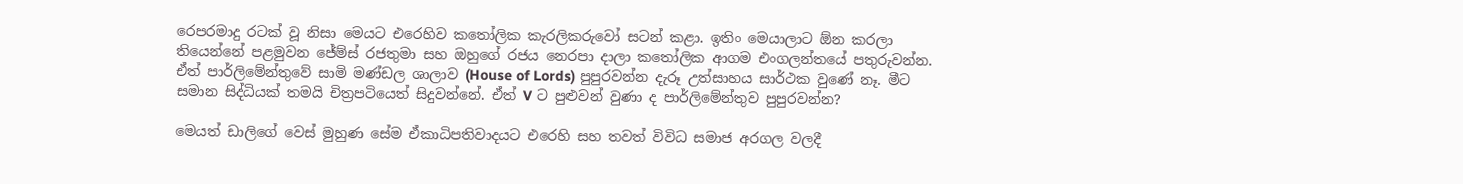රෙපරමාදු රටක් වූ නිසා මෙයට එරෙහිව කතෝලික කැරලිකරුවෝ සටන් කළා. ඉතිං මෙයාලාට ඕන කරලා තියෙන්නේ පළමුවන ජේම්ස් රජතුමා සහ ඔහුගේ රජය නෙරපා දාලා කතෝලික ආගම එංගලන්තයේ පතුරුවන්න. ඒත් පාර්ලිමේන්තුවේ සාමි මණ්ඩල ශාලාව (House of Lords) පුපුරවන්න දැරූ උත්සාහය සාර්ථක වුණේ නෑ. මීට සමාන සිද්ධියක් තමයි චිත්‍රපටියෙත් සිදුවන්නේ. ඒත් V ට පුළුවන් වුණා ද පාර්ලිමේන්තුව පුපුරවන්න?

මෙයත් ඩාලිගේ වෙස් මුහුණ සේම ඒකාධිපතිවාදයට එරෙහි සහ තවත් විවිධ සමාජ අරගල වලදී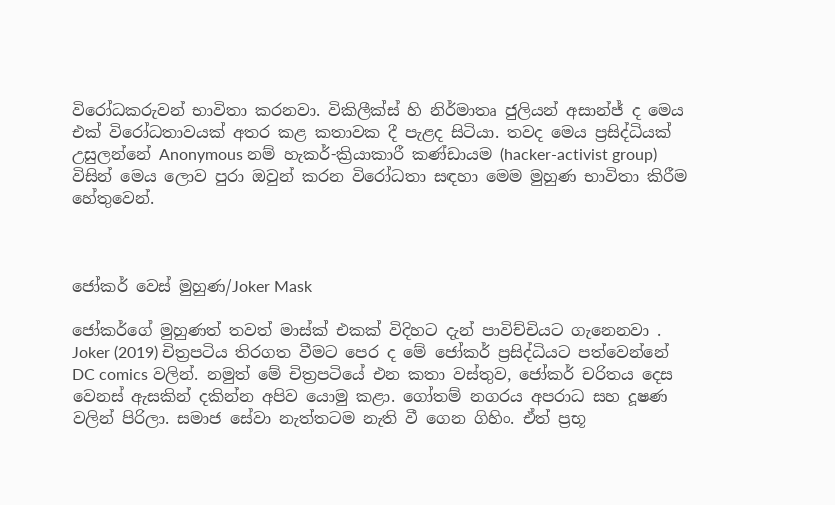විරෝධකරුවන් භාවිතා කරනවා. විකිලීක්ස් හි නිර්මාතෘ ජුලියන් අසාන්ජ් ද මෙය එක් විරෝධතාවයක් අතර කළ කතාවක දී පැළද සිටියා. තවද මෙය ප්‍රසිද්ධියක් උසුලන්නේ Anonymous නම් හැකර්-ක්‍රියාකාරී කණ්ඩායම (hacker-activist group) විසින් මෙය ලොව පුරා ඔවුන් කරන විරෝධතා සඳහා මෙම මුහුණ භාවිතා කිරීම හේතුවෙන්.



ජෝකර් වෙස් මුහුණ/Joker Mask

ජෝකර්ගේ මුහුණත් තවත් මාස්ක් එකක් විදිහට දැන් පාවිච්චියට ගැනෙනවා . Joker (2019) චිත්‍රපටිය තිරගත වීමට පෙර ද මේ ජෝකර් ප්‍රසිද්ධියට පත්වෙන්නේ DC comics වලින්. නමුත් මේ චිත්‍රපටියේ එන කතා වස්තුව, ජෝකර් චරිතය දෙස වෙනස් ඇසකින් දකින්න අපිව යොමු කළා. ගෝතම් නගරය අපරාධ සහ දූෂණ වලින් පිරිලා. සමාජ සේවා නැත්තටම නැති වී ගෙන ගිහිං. ඒත් ප්‍රභූ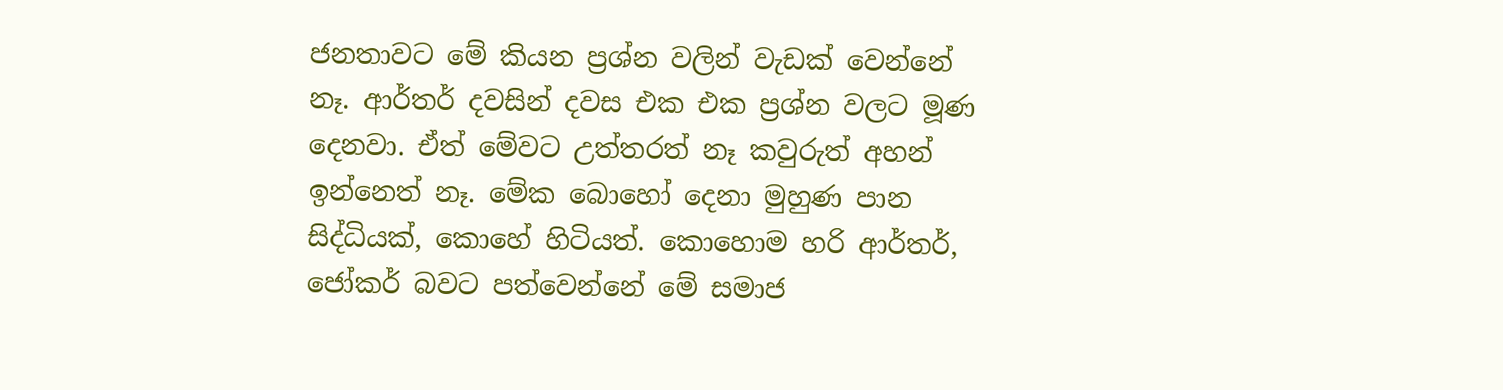ජනතාවට මේ කියන ප්‍රශ්න වලින් වැඩක් වෙන්නේ නෑ. ආර්තර් දවසින් දවස එක එක ප්‍රශ්න වලට මූණ දෙනවා. ඒත් මේවට උත්තරත් නෑ කවුරුත් අහන් ඉන්නෙත් නෑ. මේක බොහෝ දෙනා මුහුණ පාන සිද්ධියක්, කොහේ හිටියත්. කොහොම හරි ආර්තර්, ජෝකර් බවට පත්වෙන්නේ මේ සමාජ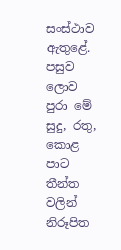සංස්ථාව ඇතුළේ. පසුව ලොව පුරා මේ සුදු, රතු, කොළ පාට තීන්ත වලින් නිරූපිත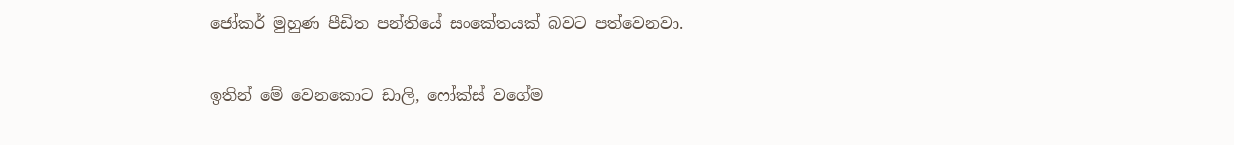ජෝකර් මුහුණ පීඩිත පන්තියේ සංකේතයක් බවට පත්වෙනවා.

ඉතින් මේ වෙනකොට ඩාලි, ෆෝක්ස් වගේම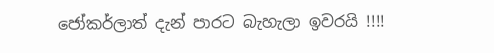ජෝකර්ලාත් දැන් පාරට බැහැලා ඉවරයි !!!!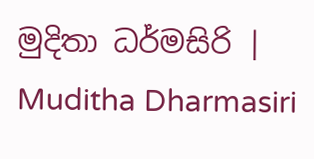මුදිතා ධර්මසිරි | Muditha Dharmasiri